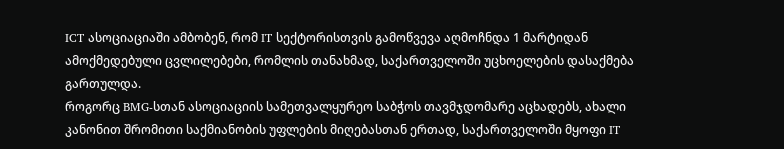ICT ასოციაციაში ამბობენ, რომ IT სექტორისთვის გამოწვევა აღმოჩნდა 1 მარტიდან ამოქმედებული ცვლილებები, რომლის თანახმად, საქართველოში უცხოელების დასაქმება გართულდა.
როგორც BMG-სთან ასოციაციის სამეთვალყურეო საბჭოს თავმჯდომარე აცხადებს, ახალი კანონით შრომითი საქმიანობის უფლების მიღებასთან ერთად, საქართველოში მყოფი IT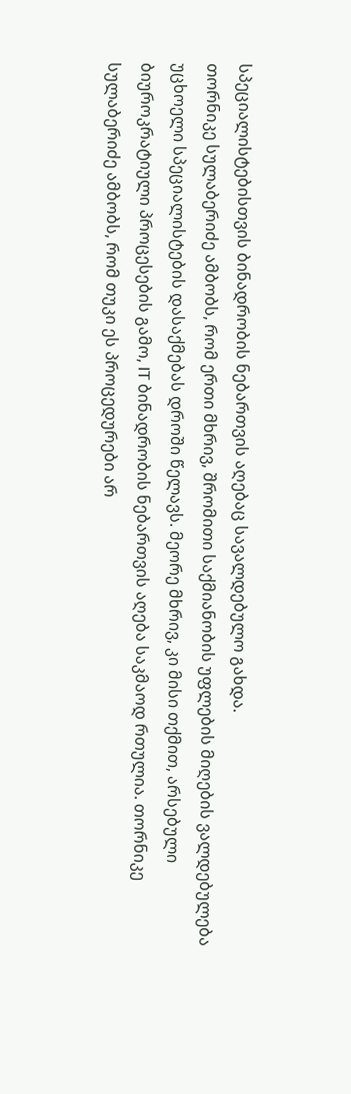სპეციალისტებისთვის ბინადრობის ნებართვის აღებაც სავალდებულო გახდა.
თორნიკე სულაბერიძე ამბობს, რომ ერთი მხრივ, შრომითი საქმიანობის უფლების მიღების ვალდებულება უცხოელი სპეციალისტების დასაქმებას დროში წელავს. მეორე მხრივ, კი მისი თქმით, არსებული ბიუროკრატიული პროცესების გამო, IT ბინადრობის ნებართვის აღება საკმაოდ რთულია. თორნიკე სულაბერიძე ამბობს, რომ თუკი ეს პროცედურები არ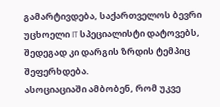გამარტივდება, საქართველოს ბევრი უცხოელი IT სპეციალისტი დატოვებს, შედეგად კი დარგის ზრდის ტემპიც შეფერხდება.
ასოციაციაში ამბობენ, რომ უკვე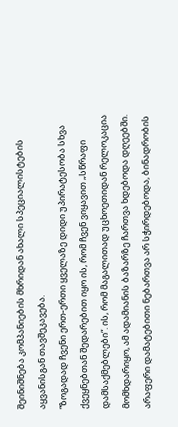შეინიშნება კომპანიების მხრიდან ახალი სპეციალისტების აყვანისგან თავშეკავება.
“ზოგადად ჩვენი ერთ-ერთი ყველაზე დიდი უპირატესობა სხვა ქვეყნებთან შედარებით იყო ის, რომ ჩვენ ვიყავით „სწრაფი დამსაქმებლები“. ის, რომ მაგალითად უცხოეთიდან რელოკაცია მომხდარიყო, ამ ადამიანის ბაზარზე ჩართვა ხდებოდა დღეებში. არაფერი დამატებითი ნებართვა არ სჭირდებოდა, ბინადრობის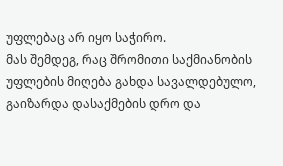უფლებაც არ იყო საჭირო.
მას შემდეგ, რაც შრომითი საქმიანობის უფლების მიღება გახდა სავალდებულო, გაიზარდა დასაქმების დრო და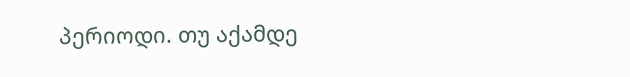პერიოდი. თუ აქამდე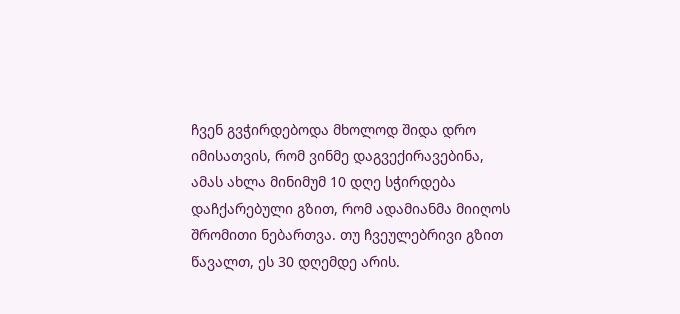ჩვენ გვჭირდებოდა მხოლოდ შიდა დრო იმისათვის, რომ ვინმე დაგვექირავებინა, ამას ახლა მინიმუმ 10 დღე სჭირდება დაჩქარებული გზით, რომ ადამიანმა მიიღოს შრომითი ნებართვა. თუ ჩვეულებრივი გზით წავალთ, ეს 30 დღემდე არის.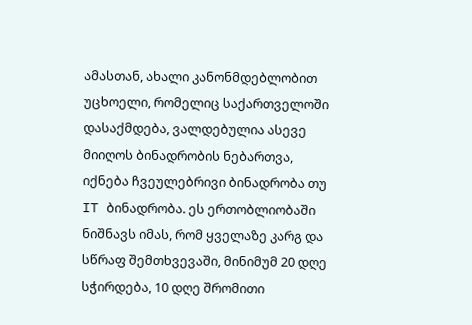ამასთან, ახალი კანონმდებლობით უცხოელი, რომელიც საქართველოში დასაქმდება, ვალდებულია ასევე მიიღოს ბინადრობის ნებართვა, იქნება ჩვეულებრივი ბინადრობა თუ IT ბინადრობა. ეს ერთობლიობაში ნიშნავს იმას, რომ ყველაზე კარგ და სწრაფ შემთხვევაში, მინიმუმ 20 დღე სჭირდება, 10 დღე შრომითი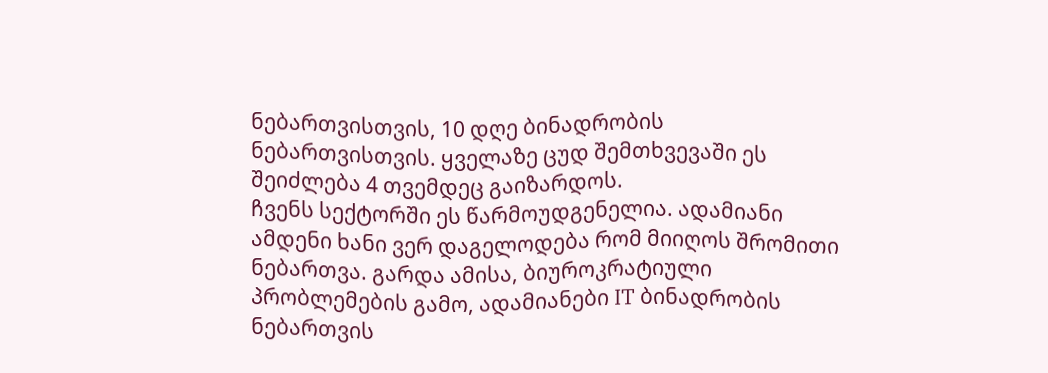ნებართვისთვის, 10 დღე ბინადრობის ნებართვისთვის. ყველაზე ცუდ შემთხვევაში ეს შეიძლება 4 თვემდეც გაიზარდოს.
ჩვენს სექტორში ეს წარმოუდგენელია. ადამიანი ამდენი ხანი ვერ დაგელოდება რომ მიიღოს შრომითი ნებართვა. გარდა ამისა, ბიუროკრატიული პრობლემების გამო, ადამიანები IT ბინადრობის ნებართვის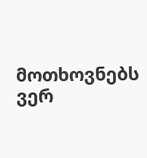მოთხოვნებს ვერ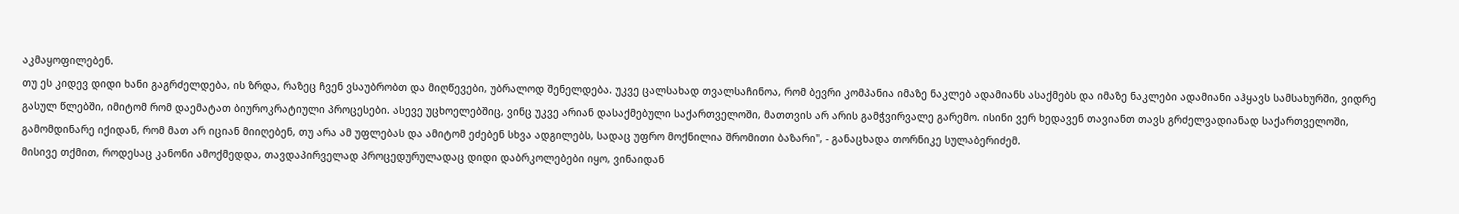აკმაყოფილებენ.
თუ ეს კიდევ დიდი ხანი გაგრძელდება, ის ზრდა, რაზეც ჩვენ ვსაუბრობთ და მიღწევები, უბრალოდ შენელდება. უკვე ცალსახად თვალსაჩინოა, რომ ბევრი კომპანია იმაზე ნაკლებ ადამიანს ასაქმებს და იმაზე ნაკლები ადამიანი აჰყავს სამსახურში, ვიდრე გასულ წლებში, იმიტომ რომ დაემატათ ბიუროკრატიული პროცესები. ასევე უცხოელებშიც, ვინც უკვე არიან დასაქმებული საქართველოში, მათთვის არ არის გამჭვირვალე გარემო. ისინი ვერ ხედავენ თავიანთ თავს გრძელვადიანად საქართველოში, გამომდინარე იქიდან, რომ მათ არ იციან მიიღებენ, თუ არა ამ უფლებას და ამიტომ ეძებენ სხვა ადგილებს, სადაც უფრო მოქნილია შრომითი ბაზარი", - განაცხადა თორნიკე სულაბერიძემ.
მისივე თქმით, როდესაც კანონი ამოქმედდა, თავდაპირველად პროცედურულადაც დიდი დაბრკოლებები იყო, ვინაიდან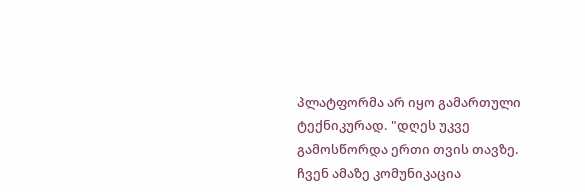პლატფორმა არ იყო გამართული ტექნიკურად. "დღეს უკვე გამოსწორდა ერთი თვის თავზე. ჩვენ ამაზე კომუნიკაცია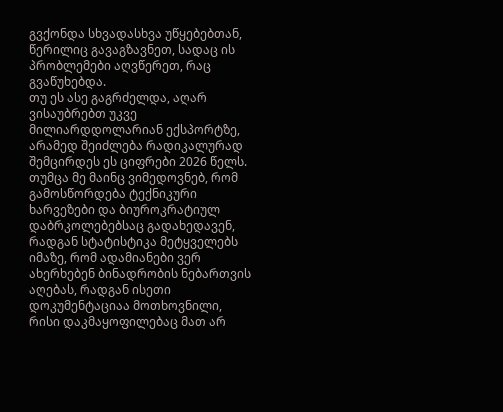გვქონდა სხვადასხვა უწყებებთან, წერილიც გავაგზავნეთ, სადაც ის პრობლემები აღვწერეთ, რაც გვაწუხებდა.
თუ ეს ასე გაგრძელდა, აღარ ვისაუბრებთ უკვე მილიარდდოლარიან ექსპორტზე, არამედ შეიძლება რადიკალურად შემცირდეს ეს ციფრები 2026 წელს. თუმცა მე მაინც ვიმედოვნებ, რომ გამოსწორდება ტექნიკური ხარვეზები და ბიუროკრატიულ დაბრკოლებებსაც გადახედავენ, რადგან სტატისტიკა მეტყველებს იმაზე, რომ ადამიანები ვერ ახერხებენ ბინადრობის ნებართვის აღებას, რადგან ისეთი დოკუმენტაციაა მოთხოვნილი, რისი დაკმაყოფილებაც მათ არ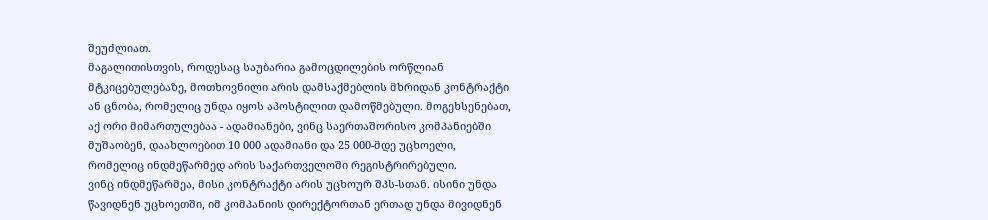შეუძლიათ.
მაგალითისთვის, როდესაც საუბარია გამოცდილების ორწლიან მტკიცებულებაზე, მოთხოვნილი არის დამსაქმებლის მხრიდან კონტრაქტი ან ცნობა, რომელიც უნდა იყოს აპოსტილით დამოწმებული. მოგეხსენებათ, აქ ორი მიმართულებაა - ადამიანები, ვინც საერთაშორისო კომპანიებში მუშაობენ, დაახლოებით 10 000 ადამიანი და 25 000-მდე უცხოელი, რომელიც ინდმეწარმედ არის საქართველოში რეგისტრირებული.
ვინც ინდმეწარმეა, მისი კონტრაქტი არის უცხოურ შპს-სთან. ისინი უნდა წავიდნენ უცხოეთში, იმ კომპანიის დირექტორთან ერთად უნდა მივიდნენ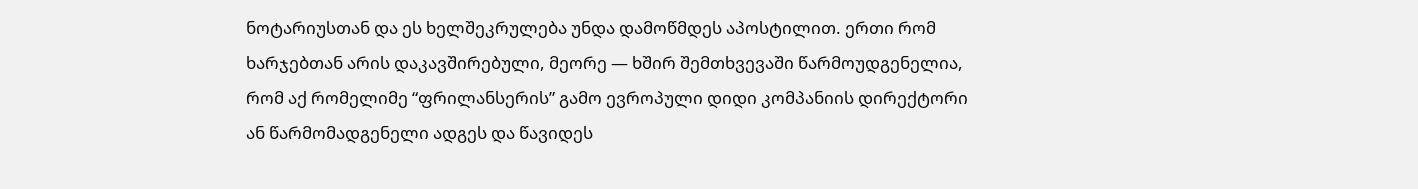ნოტარიუსთან და ეს ხელშეკრულება უნდა დამოწმდეს აპოსტილით. ერთი რომ ხარჯებთან არის დაკავშირებული, მეორე — ხშირ შემთხვევაში წარმოუდგენელია, რომ აქ რომელიმე “ფრილანსერის” გამო ევროპული დიდი კომპანიის დირექტორი ან წარმომადგენელი ადგეს და წავიდეს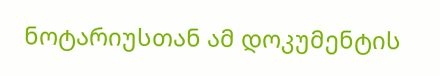ნოტარიუსთან ამ დოკუმენტის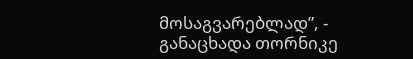მოსაგვარებლად”, - განაცხადა თორნიკე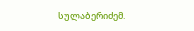სულაბერიძემ.